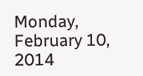Monday, February 10, 2014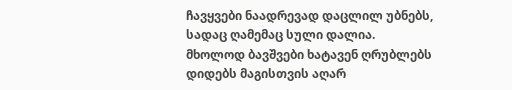ჩავყვები ნაადრევად დაცლილ უბნებს,
სადაც ღამემაც სული დალია.
მხოლოდ ბავშვები ხატავენ ღრუბლებს
დიდებს მაგისთვის აღარ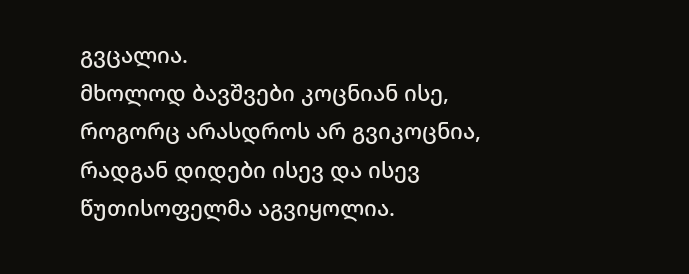გვცალია.
მხოლოდ ბავშვები კოცნიან ისე,
როგორც არასდროს არ გვიკოცნია,
რადგან დიდები ისევ და ისევ
წუთისოფელმა აგვიყოლია.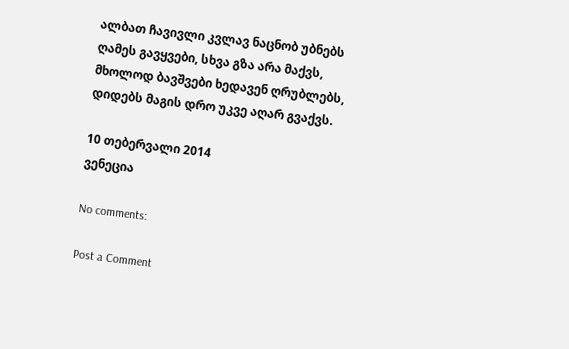ალბათ ჩავივლი კვლავ ნაცნობ უბნებს
ღამეს გავყვები, სხვა გზა არა მაქვს,
მხოლოდ ბავშვები ხედავენ ღრუბლებს,
დიდებს მაგის დრო უკვე აღარ გვაქვს.

10 თებერვალი 2014
ვენეცია

No comments:

Post a Comment